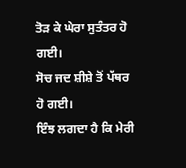ਤੋੜ ਕੇ ਘੇਰਾ ਸੁਤੰਤਰ ਹੋ ਗਈ।
ਸੋਚ ਜਦ ਸ਼ੀਸ਼ੇ ਤੋਂ ਪੱਥਰ ਹੋ ਗਈ।
ਇੰਝ ਲਗਦਾ ਹੈ ਕਿ ਮੇਰੀ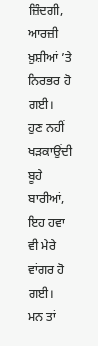ਜ਼ਿੰਦਗੀ,
ਆਰਜ਼ੀ ਖ਼ੁਸ਼ੀਆਂ ’ਤੇ ਨਿਰਭਰ ਹੋ ਗਈ।
ਹੁਣ ਨਹੀਂ ਖੜਕਾਉਂਦੀ ਬੂਹੇ ਬਾਰੀਆਂ,
ਇਹ ਹਵਾ ਵੀ ਮੇਰੇ ਵਾਂਗਰ ਹੋ ਗਈ।
ਮਨ ਤਾਂ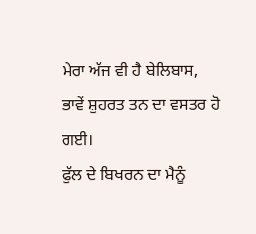ਮੇਰਾ ਅੱਜ ਵੀ ਹੈ ਬੇਲਿਬਾਸ,
ਭਾਵੇਂ ਸ਼ੁਹਰਤ ਤਨ ਦਾ ਵਸਤਰ ਹੋ ਗਈ।
ਫੁੱਲ ਦੇ ਬਿਖਰਨ ਦਾ ਮੈਨੂੰ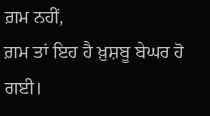ਗ਼ਮ ਨਹੀਂ,
ਗ਼ਮ ਤਾਂ ਇਹ ਹੈ ਖ਼ੁਸ਼ਬੂ ਬੇਘਰ ਹੋ ਗਈ।